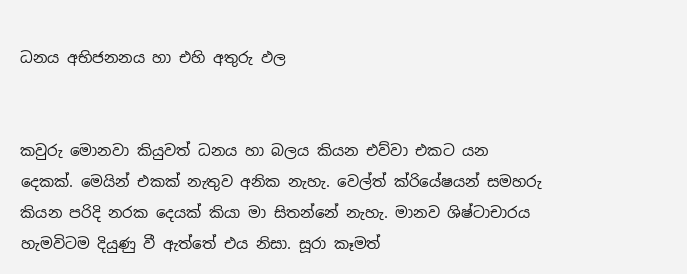ධනය අභිජනනය හා එහි අතුරු ඵල


කවුරු මොනවා කියුවත් ධනය හා බලය කියන එව්වා එකට යන දෙකක්. මෙයින් එකක් නැතුව අනික නැහැ. වෙල්ත් ක්රියේෂයන් සමහරු කියන පරිදි නරක දෙයක් කියා මා සිතන්නේ නැහැ. මානව ශිෂ්ටාචාරය හැමවිටම දියුණු වී ඇත්තේ එය නිසා. සූරා කෑමත්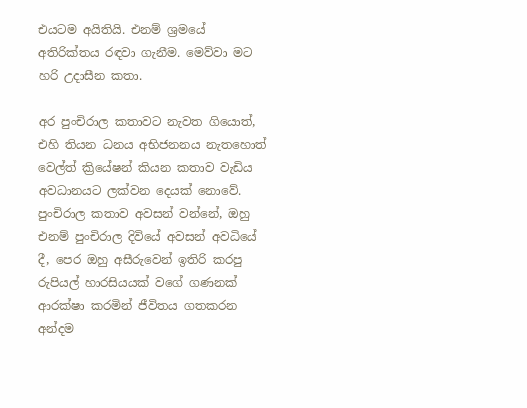එයටම අයිතියි. එනම් ශ්‍රමයේ අතිරික්තය රඳවා ගැනීම. මෙව්වා මට හරි උදාසීන කතා.

අර පුංචිරාල කතාවට නැවත ගියොත්, එහි තියන ධනය අභිජනනය නැතහොත් වෙල්ත් ක්‍රියේෂන් කියන කතාව වැඩිය අවධානයට ලක්වන දෙයක් නොවේ. පුංචිරාල කතාව අවසන් වන්නේ, ඔහු එනම් පුංචිරාල දිවියේ අවසන් අවධියේ දී, පෙර ඔහු අසීරුවෙන් ඉතිරි කරපු රුපියල් හාරසියයක් වගේ ගණනක් ආරක්ෂා කරමින් ජීවිතය ගතකරන අන්දම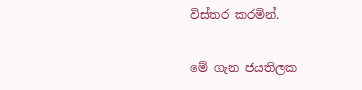විස්තර කරමින්.

මේ ගැන ජයතිලක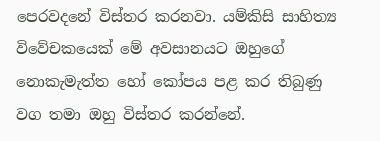පෙරවදනේ විස්තර කරනවා. යම්කිසි සාහිත්‍ය විවේචකයෙක් මේ අවසානයට ඔහුගේ නොකැමැත්ත හෝ කෝපය පළ කර තිබුණු වග තමා ඔහු විස්තර කරන්නේ.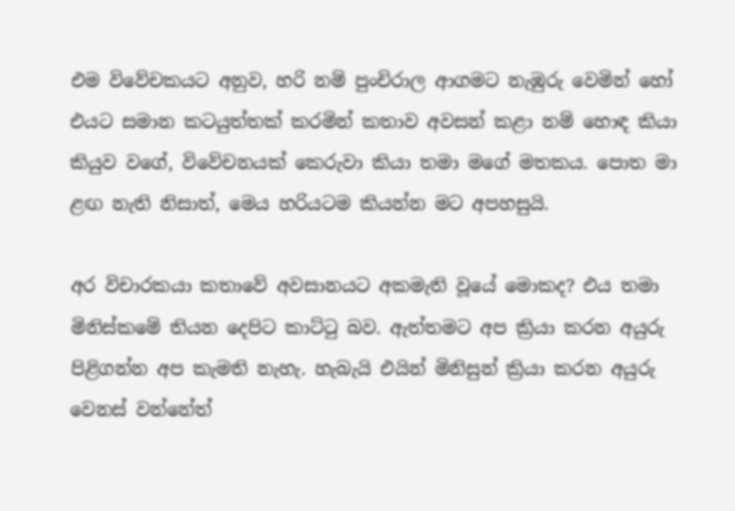එම විවේචකයට අනුව, හරි නම් පුංචිරාල ආගමට නැඹුරු වෙමින් හෝ එයට සමාන කටයුත්තක් කරමින් කතාව අවසන් කළා නම් හොඳ කියා කියුව වගේ, විවේචනයක් කෙරුවා කියා තමා මගේ මතකය. පොත මා ළඟ නැති නිසාත්, මෙය හරියටම කියන්න මට අපහසුයි.

අර විචාරකයා කතාවේ අවසානයට අකමැති වූයේ මොකද? එය තමා මිනිස්කමේ තියන දෙපිට කාට්ටු බව. ඇත්තමට අප ක්‍රියා කරන අයුරු පිළිගන්න අප කැමති නැහැ. හැබැයි එයින් මිනිසුන් ක්‍රියා කරන අයුරු වෙනස් වන්නේත්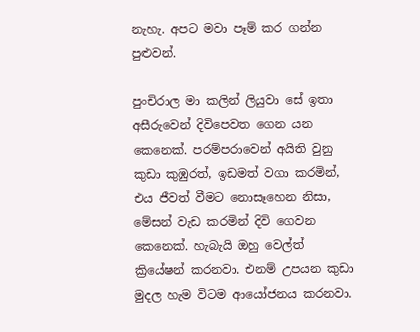නැහැ. අපට මවා පෑම් කර ගන්න පුළුවන්.

පුංචිරාල මා කලින් ලියුවා සේ ඉතා අසීරුවෙන් දිවිපෙවත ගෙන යන කෙනෙක්. පරම්පරාවෙන් අයිති වුනු කුඩා කුඹුරත්, ඉඩමත් වගා කරමින්, එය ජීවත් වීමට නොසෑහෙන නිසා, මේසන් වැඩ කරමින් දිවි ගෙවන කෙනෙක්. හැබැයි ඔහු වෙල්ත් ක්‍රියේෂන් කරනවා. එනම් උපයන කුඩා මුදල හැම විටම ආයෝජනය කරනවා.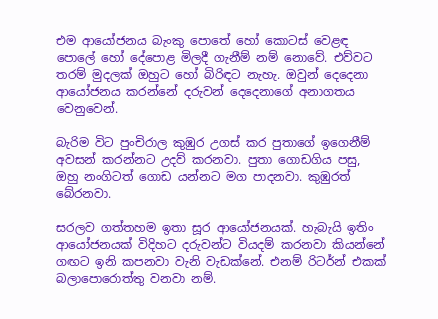එම ආයෝජනය බැංකු පොතේ හෝ කොටස් වෙළඳ පොලේ හෝ දේපොළ මිලදී ගැනීම් නම් නොවේ. එව්වට තරම් මුදලක් ඔහුට හෝ බිරිඳට නැහැ. ඔවුන් දෙදෙනා ආයෝජනය කරන්නේ දරුවන් දෙදෙනාගේ අනාගතය වෙනුවෙන්.

බැරිම විට පුංචිරාල කුඹුර උගස් කර පුතාගේ ඉගෙනීම් අවසන් කරන්නට උදව් කරනවා. පුතා ගොඩගිය පසු, ඔහු නංගිටත් ගොඩ යන්නට මග පාදනවා. කුඹුරත් බේරනවා.

සරලව ගත්තහම ඉතා සූර ආයෝජනයක්. හැබැයි ඉතිං ආයෝජනයක් විදිහට දරුවන්ට වියදම් කරනවා කියන්නේ ගඟට ඉනි කපනවා වැනි වැඩක්නේ. එනම් රිටර්න් එකක් බලාපොරොත්තු වනවා නම්.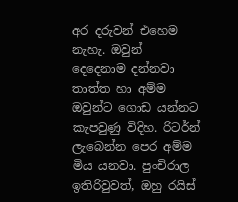අර දරුවන් එහෙම නැහැ. ඔවුන් දෙදෙනාම දන්නවා තාත්ත හා අම්ම ඔවුන්ට ගොඩ යන්නට කැපවුණු විදිහ. රිටර්න් ලැබෙන්න පෙර අම්ම මිය යනවා. පුංචිරාල ඉතිරිවුවත්, ඔහු රයිස්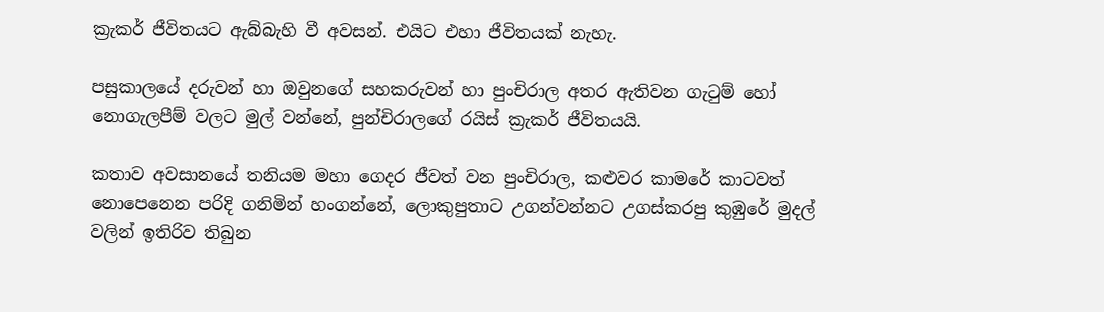ක්‍රැකර් ජීවිතයට ඇබ්බැහි වී අවසන්. එයිට එහා ජීවිතයක් නැහැ.

පසුකාලයේ දරුවන් හා ඔවුනගේ සහකරුවන් හා පුංචිරාල අතර ඇතිවන ගැටුම් හෝ නොගැලපීම් වලට මුල් වන්නේ, පුන්චිරාලගේ රයිස් ක්‍රැකර් ජීවිතයයි.

කතාව අවසානයේ තනියම මහා ගෙදර ජීවත් වන පුංචිරාල, කළුවර කාමරේ කාටවත් නොපෙනෙන පරිදි ගනිමින් හංගන්නේ, ලොකුපුතාට උගන්වන්නට උගස්කරපු කුඹුරේ මුදල් වලින් ඉතිරිව තිබුන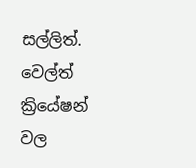සල්ලිත්. වෙල්ත් ක්‍රියේෂන් වල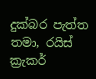දුක්බර පැත්ත තමා, රයිස් ක්‍රැකර්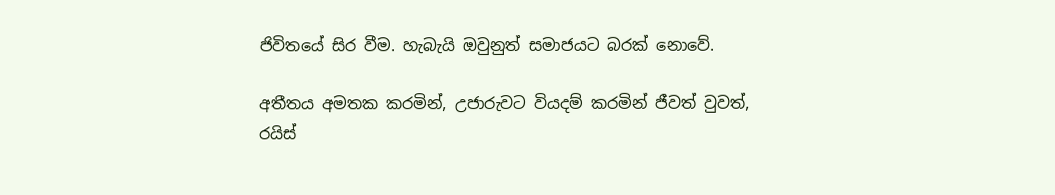ජිවිතයේ සිර වීම. හැබැයි ඔවුනුත් සමාජයට බරක් නොවේ.

අතීතය අමතක කරමින්, උජාරුවට වියදම් කරමින් ජීවත් වුවත්, රයිස්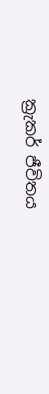ක්‍රැකර් ජීවිතය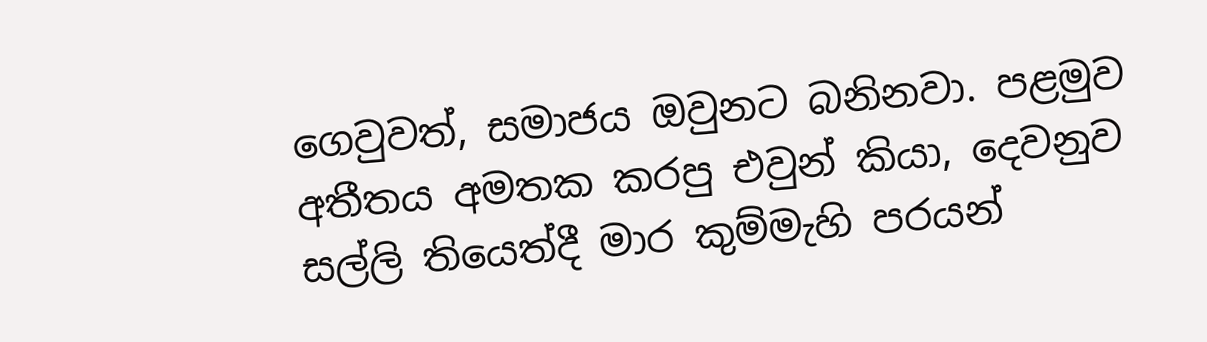ගෙවුවත්, සමාජය ඔවුනට බනිනවා. පළමුව අතීතය අමතක කරපු එවුන් කියා, දෙවනුව සල්ලි තියෙත්දී මාර කුම්මැහි පරයන්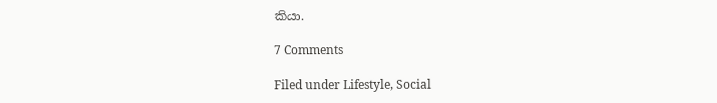කියා.

7 Comments

Filed under Lifestyle, Social